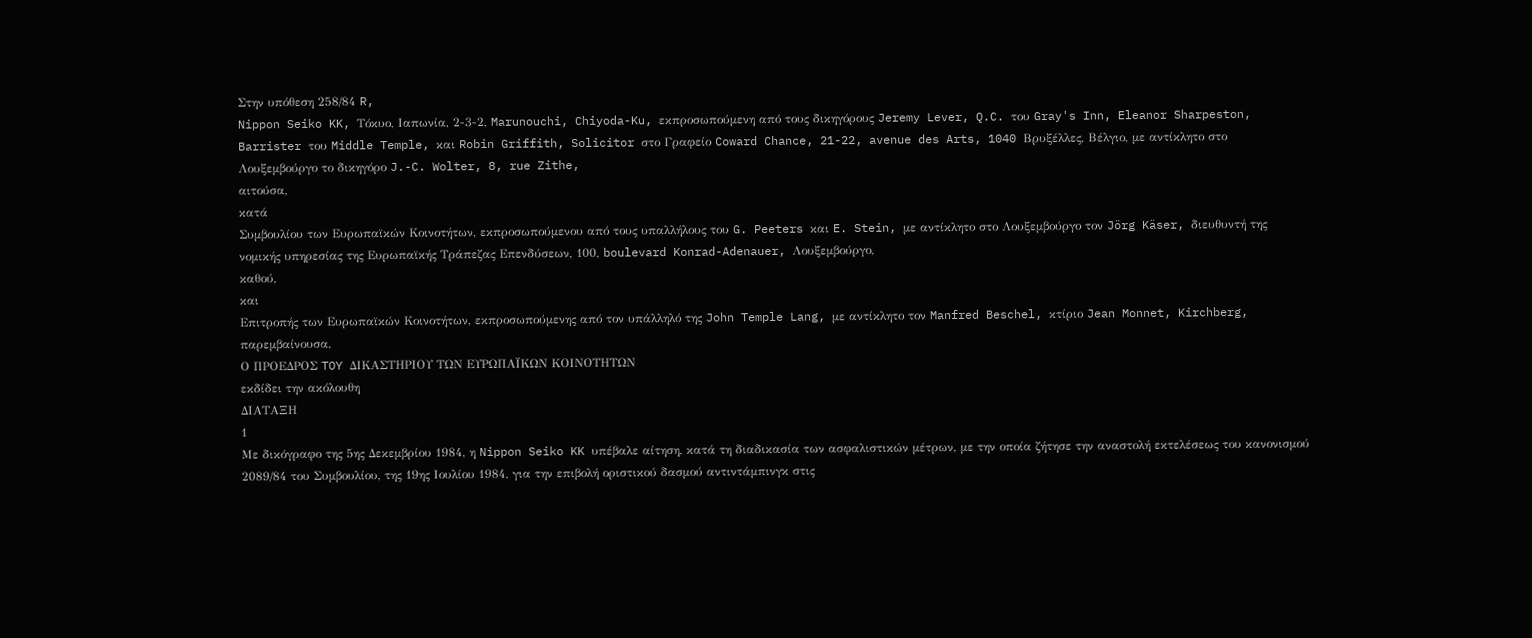Στην υπόθεση 258/84 R,
Nippon Seiko KK, Τόκυο, Ιαπωνία, 2-3-2, Marunouchi, Chiyoda-Ku, εκπροσωπούμενη από τους δικηγόρους Jeremy Lever, Q.C. του Gray's Inn, Eleanor Sharpeston, Barrister του Middle Temple, και Robin Griffith, Solicitor στο Γραφείο Coward Chance, 21-22, avenue des Arts, 1040 Βρυξέλλες, Βέλγιο, με αντίκλητο στο Λουξεμβούργο το δικηγόρο J.-C. Wolter, 8, rue Zithe,
αιτούσα,
κατά
Συμβουλίου των Ευρωπαϊκών Κοινοτήτων, εκπροσωπούμενου από τους υπαλλήλους του G. Peeters και E. Stein, με αντίκλητο στο Λουξεμβούργο τον Jörg Käser, διευθυντή της νομικής υπηρεσίας της Ευρωπαϊκής Τράπεζας Επενδύσεων, 100, boulevard Konrad-Adenauer, Λουξεμβούργο,
καθού,
και
Επιτροπής των Ευρωπαϊκών Κοινοτήτων, εκπροσωπούμενης από τον υπάλληλό της John Temple Lang, με αντίκλητο τον Manfred Beschel, κτίριο Jean Monnet, Kirchberg,
παρεμβαίνουσα,
Ο ΠΡΟΕΔΡΟΣ TOY ΔΙΚΑΣΤΗΡΙΟΥ ΤΩΝ ΕΥΡΩΠΑΪΚΩΝ ΚΟΙΝΟΤΗΤΩΝ
εκδίδει την ακόλουθη
ΔΙΑΤΑΞΗ
1
Με δικόγραφο της 5ης Δεκεμβρίου 1984, η Nippon Seiko KK υπέβαλε αίτηση, κατά τη διαδικασία των ασφαλιστικών μέτρων, με την οποία ζήτησε την αναστολή εκτελέσεως του κανονισμού 2089/84 του Συμβουλίου, της 19ης Ιουλίου 1984, για την επιβολή οριστικού δασμού αντιντάμπινγκ στις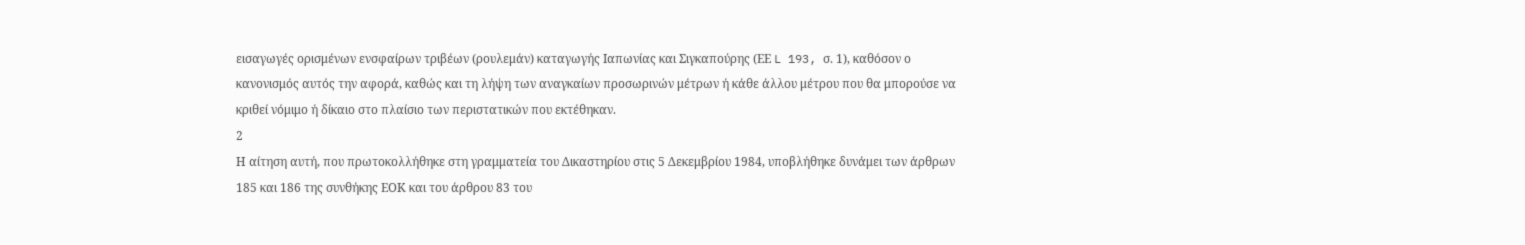εισαγωγές ορισμένων ενσφαίρων τριβέων (ρουλεμάν) καταγωγής Ιαπωνίας και Σιγκαπούρης (ΕΕ L 193, σ. 1), καθόσον ο κανονισμός αυτός την αφορά, καθώς και τη λήψη των αναγκαίων προσωρινών μέτρων ή κάθε άλλου μέτρου που θα μπορούσε να κριθεί νόμιμο ή δίκαιο στο πλαίσιο των περιστατικών που εκτέθηκαν.
2
Η αίτηση αυτή, που πρωτοκολλήθηκε στη γραμματεία του Δικαστηρίου στις 5 Δεκεμβρίου 1984, υποβλήθηκε δυνάμει των άρθρων 185 και 186 της συνθήκης ΕΟΚ και του άρθρου 83 του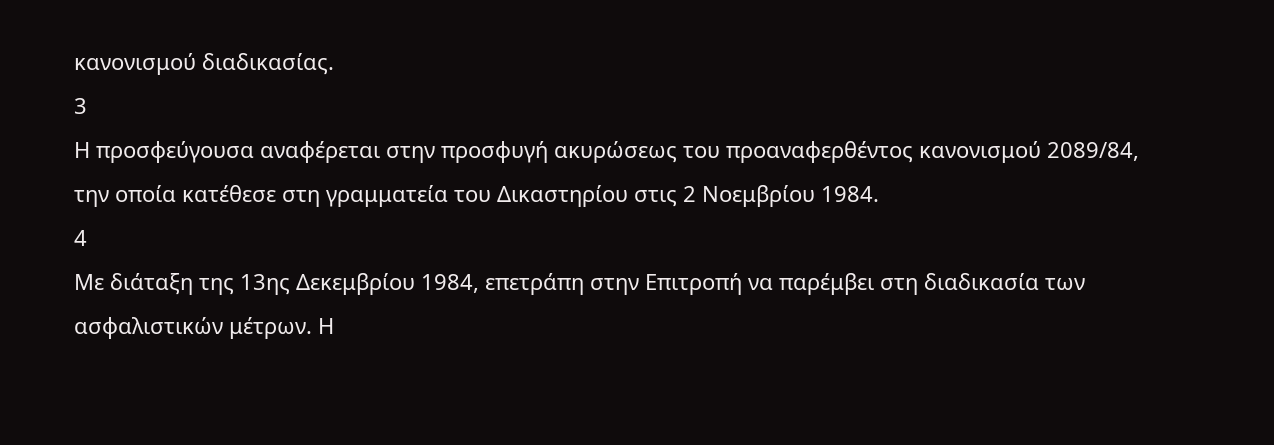κανονισμού διαδικασίας.
3
Η προσφεύγουσα αναφέρεται στην προσφυγή ακυρώσεως του προαναφερθέντος κανονισμού 2089/84, την οποία κατέθεσε στη γραμματεία του Δικαστηρίου στις 2 Νοεμβρίου 1984.
4
Με διάταξη της 13ης Δεκεμβρίου 1984, επετράπη στην Επιτροπή να παρέμβει στη διαδικασία των ασφαλιστικών μέτρων. Η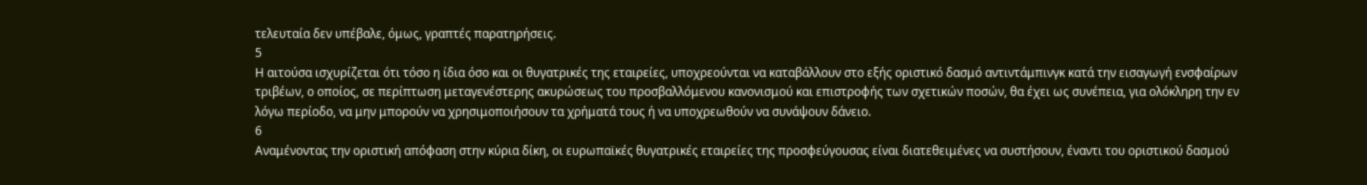τελευταία δεν υπέβαλε, όμως, γραπτές παρατηρήσεις.
5
Η αιτούσα ισχυρίζεται ότι τόσο η ίδια όσο και οι θυγατρικές της εταιρείες, υποχρεούνται να καταβάλλουν στο εξής οριστικό δασμό αντιντάμπινγκ κατά την εισαγωγή ενσφαίρων τριβέων, ο οποίος, σε περίπτωση μεταγενέστερης ακυρώσεως του προσβαλλόμενου κανονισμού και επιστροφής των σχετικών ποσών, θα έχει ως συνέπεια, για ολόκληρη την εν λόγω περίοδο, να μην μπορούν να χρησιμοποιήσουν τα χρήματά τους ή να υποχρεωθούν να συνάψουν δάνειο.
6
Αναμένοντας την οριστική απόφαση στην κύρια δίκη, οι ευρωπαϊκές θυγατρικές εταιρείες της προσφεύγουσας είναι διατεθειμένες να συστήσουν, έναντι του οριστικού δασμού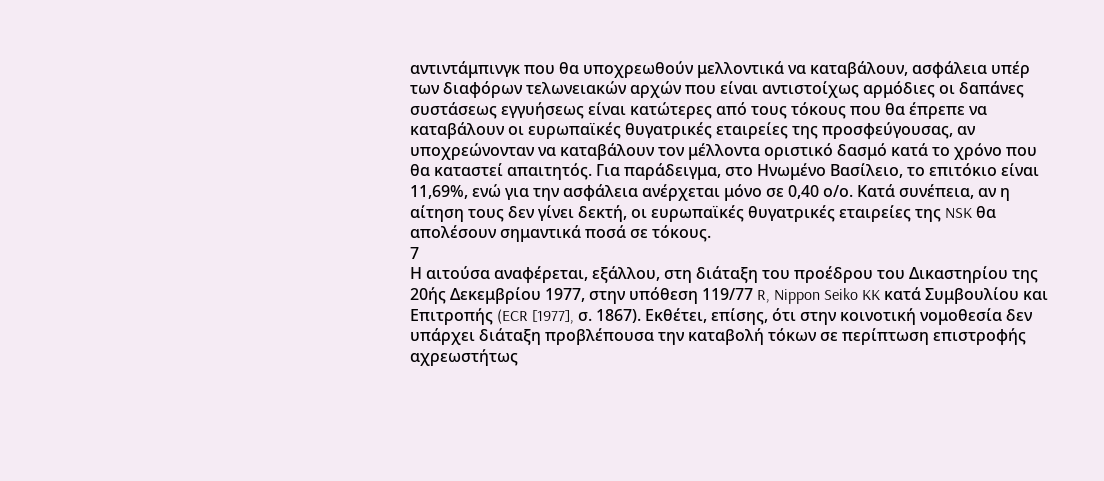αντιντάμπινγκ που θα υποχρεωθούν μελλοντικά να καταβάλουν, ασφάλεια υπέρ των διαφόρων τελωνειακών αρχών που είναι αντιστοίχως αρμόδιες οι δαπάνες συστάσεως εγγυήσεως είναι κατώτερες από τους τόκους που θα έπρεπε να καταβάλουν οι ευρωπαϊκές θυγατρικές εταιρείες της προσφεύγουσας, αν υποχρεώνονταν να καταβάλουν τον μέλλοντα οριστικό δασμό κατά το χρόνο που θα καταστεί απαιτητός. Για παράδειγμα, στο Ηνωμένο Βασίλειο, το επιτόκιο είναι 11,69%, ενώ για την ασφάλεια ανέρχεται μόνο σε 0,40 ο/ο. Κατά συνέπεια, αν η αίτηση τους δεν γίνει δεκτή, οι ευρωπαϊκές θυγατρικές εταιρείες της NSK θα απολέσουν σημαντικά ποσά σε τόκους.
7
Η αιτούσα αναφέρεται, εξάλλου, στη διάταξη του προέδρου του Δικαστηρίου της 20ής Δεκεμβρίου 1977, στην υπόθεση 119/77 R, Nippon Seiko KK κατά Συμβουλίου και Επιτροπής (ECR [1977], σ. 1867). Εκθέτει, επίσης, ότι στην κοινοτική νομοθεσία δεν υπάρχει διάταξη προβλέπουσα την καταβολή τόκων σε περίπτωση επιστροφής αχρεωστήτως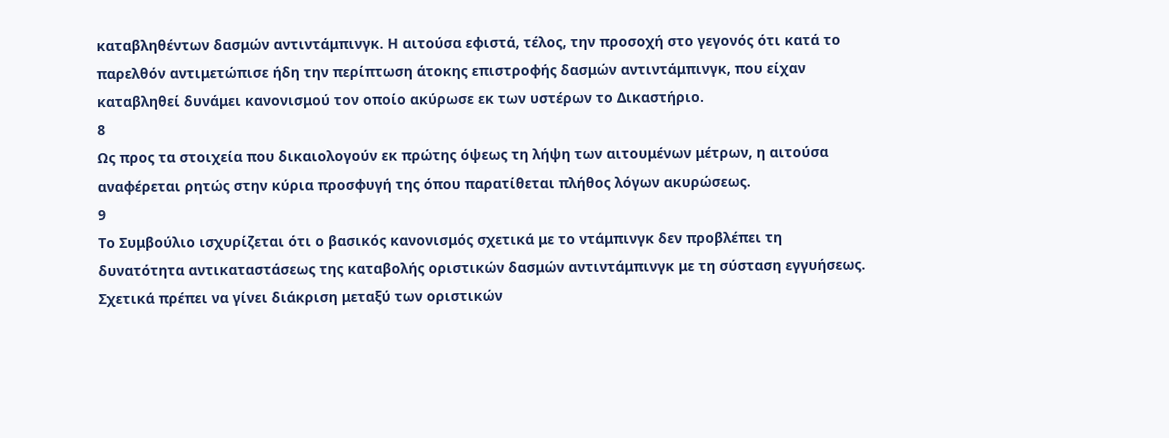καταβληθέντων δασμών αντιντάμπινγκ. Η αιτούσα εφιστά, τέλος, την προσοχή στο γεγονός ότι κατά το παρελθόν αντιμετώπισε ήδη την περίπτωση άτοκης επιστροφής δασμών αντιντάμπινγκ, που είχαν καταβληθεί δυνάμει κανονισμού τον οποίο ακύρωσε εκ των υστέρων το Δικαστήριο.
8
Ως προς τα στοιχεία που δικαιολογούν εκ πρώτης όψεως τη λήψη των αιτουμένων μέτρων, η αιτούσα αναφέρεται ρητώς στην κύρια προσφυγή της όπου παρατίθεται πλήθος λόγων ακυρώσεως.
9
Το Συμβούλιο ισχυρίζεται ότι ο βασικός κανονισμός σχετικά με το ντάμπινγκ δεν προβλέπει τη δυνατότητα αντικαταστάσεως της καταβολής οριστικών δασμών αντιντάμπινγκ με τη σύσταση εγγυήσεως. Σχετικά πρέπει να γίνει διάκριση μεταξύ των οριστικών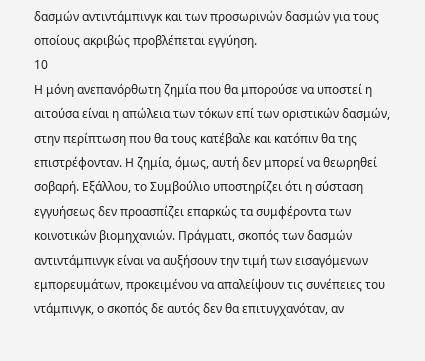δασμών αντιντάμπινγκ και των προσωρινών δασμών για τους οποίους ακριβώς προβλέπεται εγγύηση.
10
Η μόνη ανεπανόρθωτη ζημία που θα μπορούσε να υποστεί η αιτούσα είναι η απώλεια των τόκων επί των οριστικών δασμών, στην περίπτωση που θα τους κατέβαλε και κατόπιν θα της επιστρέφονταν. Η ζημία, όμως, αυτή δεν μπορεί να θεωρηθεί σοβαρή. Εξάλλου, το Συμβούλιο υποστηρίζει ότι η σύσταση εγγυήσεως δεν προασπίζει επαρκώς τα συμφέροντα των κοινοτικών βιομηχανιών. Πράγματι, σκοπός των δασμών αντιντάμπινγκ είναι να αυξήσουν την τιμή των εισαγόμενων εμπορευμάτων, προκειμένου να απαλείψουν τις συνέπειες του ντάμπινγκ, ο σκοπός δε αυτός δεν θα επιτυγχανόταν, αν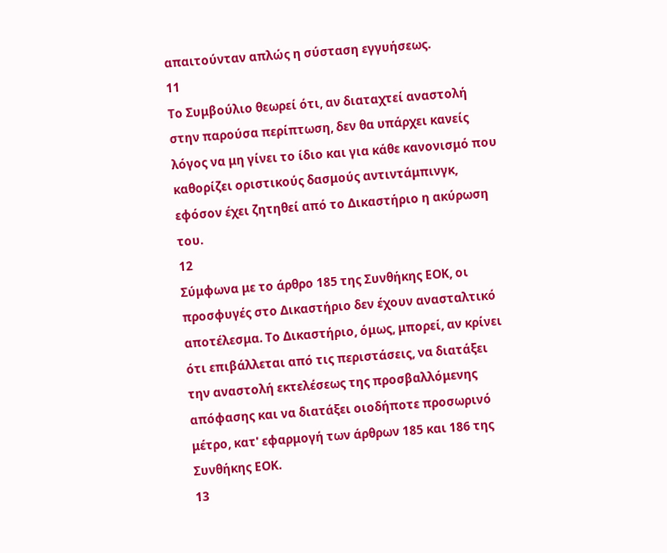απαιτούνταν απλώς η σύσταση εγγυήσεως.
11
Το Συμβούλιο θεωρεί ότι, αν διαταχτεί αναστολή στην παρούσα περίπτωση, δεν θα υπάρχει κανείς λόγος να μη γίνει το ίδιο και για κάθε κανονισμό που καθορίζει οριστικούς δασμούς αντιντάμπινγκ, εφόσον έχει ζητηθεί από το Δικαστήριο η ακύρωση του.
12
Σύμφωνα με το άρθρο 185 της Συνθήκης ΕΟΚ, οι προσφυγές στο Δικαστήριο δεν έχουν ανασταλτικό αποτέλεσμα. Το Δικαστήριο, όμως, μπορεί, αν κρίνει ότι επιβάλλεται από τις περιστάσεις, να διατάξει την αναστολή εκτελέσεως της προσβαλλόμενης απόφασης και να διατάξει οιοδήποτε προσωρινό μέτρο, κατ' εφαρμογή των άρθρων 185 και 186 της Συνθήκης ΕΟΚ.
13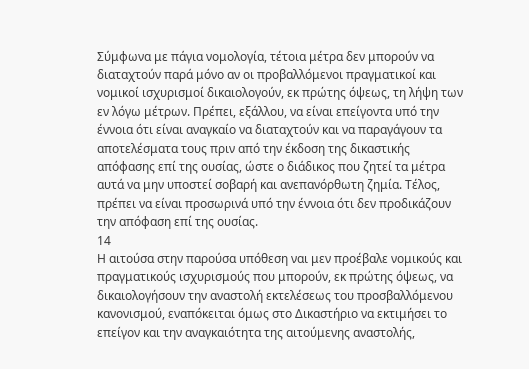Σύμφωνα με πάγια νομολογία, τέτοια μέτρα δεν μπορούν να διαταχτούν παρά μόνο αν οι προβαλλόμενοι πραγματικοί και νομικοί ισχυρισμοί δικαιολογούν, εκ πρώτης όψεως, τη λήψη των εν λόγω μέτρων. Πρέπει, εξάλλου, να είναι επείγοντα υπό την έννοια ότι είναι αναγκαίο να διαταχτούν και να παραγάγουν τα αποτελέσματα τους πριν από την έκδοση της δικαστικής απόφασης επί της ουσίας, ώστε ο διάδικος που ζητεί τα μέτρα αυτά να μην υποστεί σοβαρή και ανεπανόρθωτη ζημία. Τέλος, πρέπει να είναι προσωρινά υπό την έννοια ότι δεν προδικάζουν την απόφαση επί της ουσίας.
14
H αιτούσα στην παρούσα υπόθεση ναι μεν προέβαλε νομικούς και πραγματικούς ισχυρισμούς που μπορούν, εκ πρώτης όψεως, να δικαιολογήσουν την αναστολή εκτελέσεως του προσβαλλόμενου κανονισμού, εναπόκειται όμως στο Δικαστήριο να εκτιμήσει το επείγον και την αναγκαιότητα της αιτούμενης αναστολής,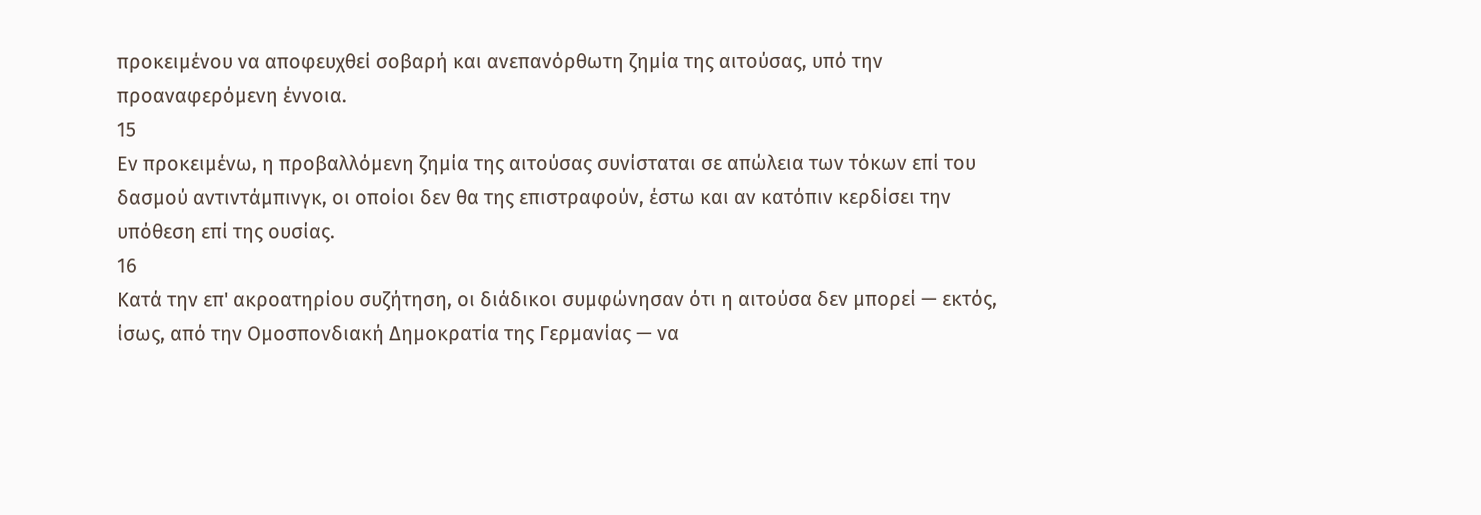προκειμένου να αποφευχθεί σοβαρή και ανεπανόρθωτη ζημία της αιτούσας, υπό την προαναφερόμενη έννοια.
15
Εν προκειμένω, η προβαλλόμενη ζημία της αιτούσας συνίσταται σε απώλεια των τόκων επί του δασμού αντιντάμπινγκ, οι οποίοι δεν θα της επιστραφούν, έστω και αν κατόπιν κερδίσει την υπόθεση επί της ουσίας.
16
Κατά την επ' ακροατηρίου συζήτηση, οι διάδικοι συμφώνησαν ότι η αιτούσα δεν μπορεί — εκτός, ίσως, από την Ομοσπονδιακή Δημοκρατία της Γερμανίας — να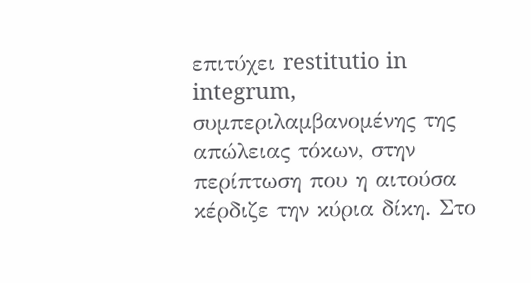επιτύχει restitutio in integrum, συμπεριλαμβανομένης της απώλειας τόκων, στην περίπτωση που η αιτούσα κέρδιζε την κύρια δίκη. Στο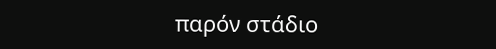παρόν στάδιο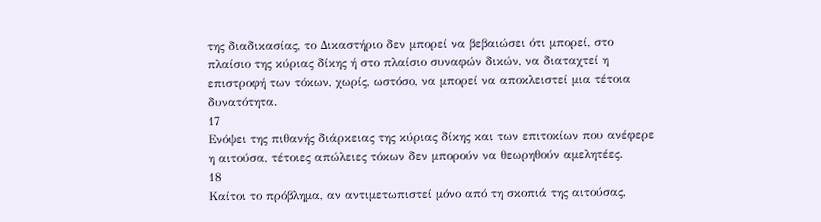της διαδικασίας, το Δικαστήριο δεν μπορεί να βεβαιώσει ότι μπορεί, στο πλαίσιο της κύριας δίκης ή στο πλαίσιο συναφών δικών, να διαταχτεί η επιστροφή των τόκων, χωρίς, ωστόσο, να μπορεί να αποκλειστεί μια τέτοια δυνατότητα.
17
Ενόψει της πιθανής διάρκειας της κύριας δίκης και των επιτοκίων που ανέφερε η αιτούσα, τέτοιες απώλειες τόκων δεν μπορούν να θεωρηθούν αμελητέες.
18
Καίτοι το πρόβλημα, αν αντιμετωπιστεί μόνο από τη σκοπιά της αιτούσας,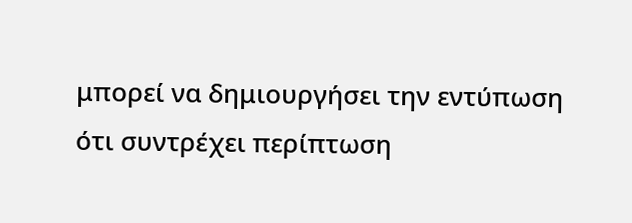μπορεί να δημιουργήσει την εντύπωση ότι συντρέχει περίπτωση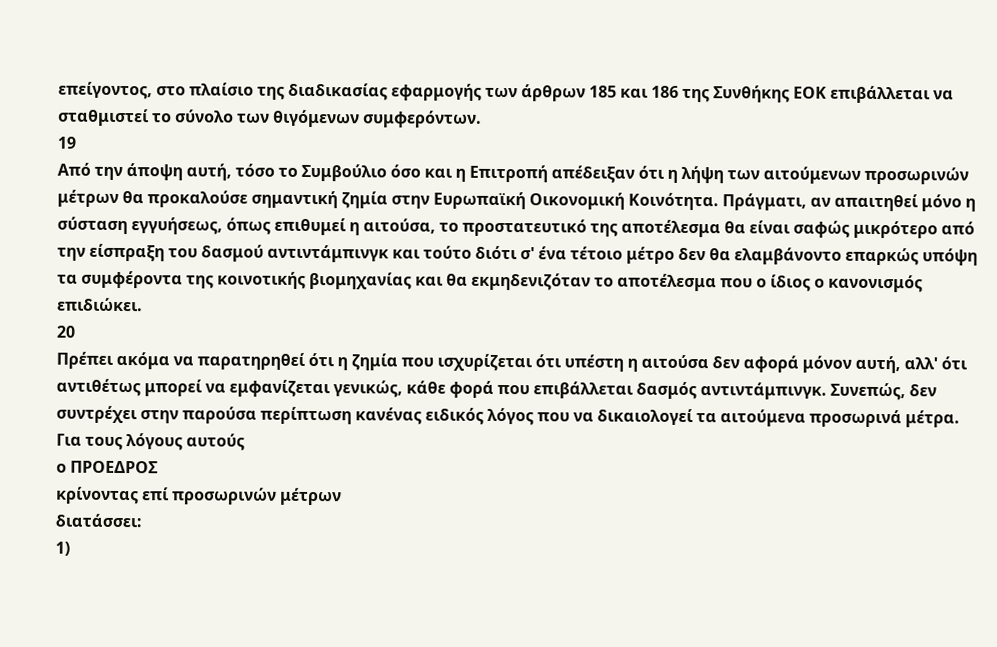επείγοντος, στο πλαίσιο της διαδικασίας εφαρμογής των άρθρων 185 και 186 της Συνθήκης ΕΟΚ επιβάλλεται να σταθμιστεί το σύνολο των θιγόμενων συμφερόντων.
19
Από την άποψη αυτή, τόσο το Συμβούλιο όσο και η Επιτροπή απέδειξαν ότι η λήψη των αιτούμενων προσωρινών μέτρων θα προκαλούσε σημαντική ζημία στην Ευρωπαϊκή Οικονομική Κοινότητα. Πράγματι, αν απαιτηθεί μόνο η σύσταση εγγυήσεως, όπως επιθυμεί η αιτούσα, το προστατευτικό της αποτέλεσμα θα είναι σαφώς μικρότερο από την είσπραξη του δασμού αντιντάμπινγκ και τούτο διότι σ' ένα τέτοιο μέτρο δεν θα ελαμβάνοντο επαρκώς υπόψη τα συμφέροντα της κοινοτικής βιομηχανίας και θα εκμηδενιζόταν το αποτέλεσμα που ο ίδιος ο κανονισμός επιδιώκει.
20
Πρέπει ακόμα να παρατηρηθεί ότι η ζημία που ισχυρίζεται ότι υπέστη η αιτούσα δεν αφορά μόνον αυτή, αλλ' ότι αντιθέτως μπορεί να εμφανίζεται γενικώς, κάθε φορά που επιβάλλεται δασμός αντιντάμπινγκ. Συνεπώς, δεν συντρέχει στην παρούσα περίπτωση κανένας ειδικός λόγος που να δικαιολογεί τα αιτούμενα προσωρινά μέτρα.
Για τους λόγους αυτούς
ο ΠΡΟΕΔΡΟΣ
κρίνοντας επί προσωρινών μέτρων
διατάσσει:
1)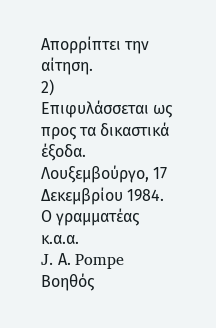Απορρίπτει την αίτηση.
2)
Επιφυλάσσεται ως προς τα δικαστικά έξοδα.
Λουξεμβούργο, 17 Δεκεμβρίου 1984.
Ο γραμματέας
κ.α.α.
J. Α. Pompe
Βοηθός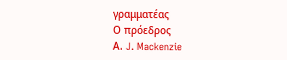γραμματέας
Ο πρόεδρος
Α. J. Mackenzie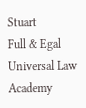Stuart
Full & Egal Universal Law Academy